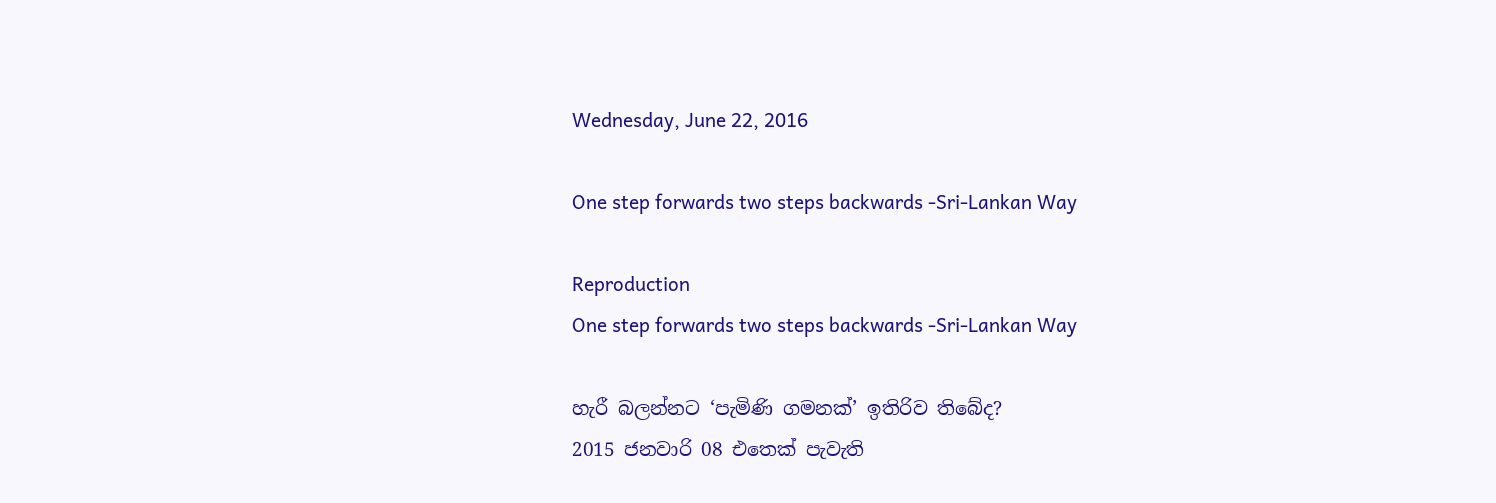Wednesday, June 22, 2016

One step forwards two steps backwards -Sri-Lankan Way

Reproduction
One step forwards two steps backwards -Sri-Lankan Way

හැරී බලන්නට ‘පැමිණි ගමනක්’ ඉතිරිව තිබේද?
2015 ජනවාරි 08 එතෙක් පැවැති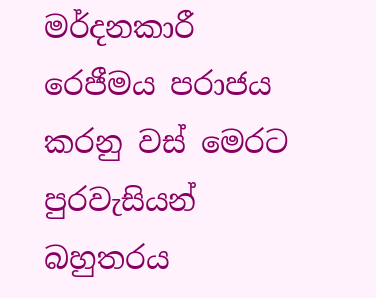මර්දනකාරී රෙජීමය පරාජය කරනු වස් මෙරට පුරවැසියන් බහුතරය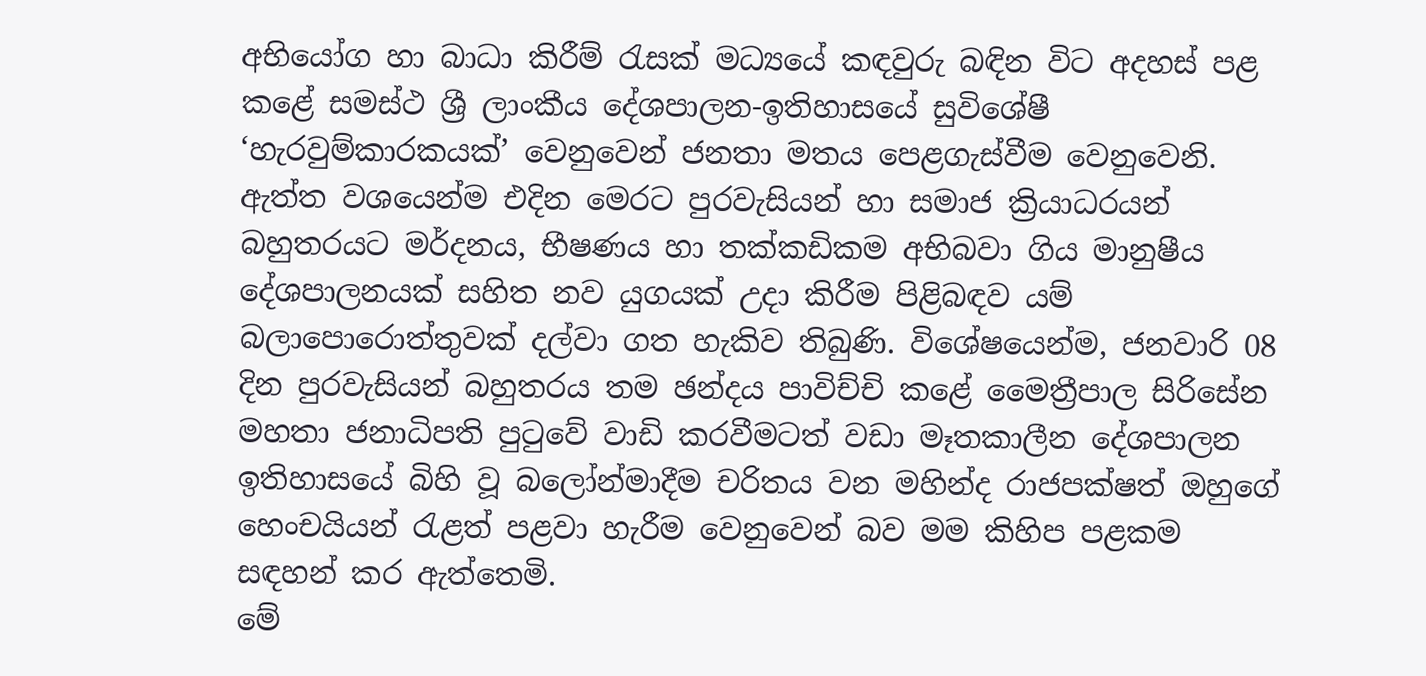අභියෝග හා බාධා කිරීම් රැසක් මධ්‍යයේ කඳවුරු බඳින විට අදහස් පළ කළේ සමස්ථ ශ්‍රී ලාංකීය දේශපාලන-ඉතිහාසයේ සුවිශේෂී ‘හැරවුම්කාරකයක්’ වෙනුවෙන් ජනතා මතය පෙළගැස්වීම වෙනුවෙනි. ඇත්ත වශයෙන්ම එදින මෙරට පුරවැසියන් හා සමාජ ක්‍රියාධරයන් බහුතරයට මර්දනය, භීෂණය හා තක්කඩිකම අභිබවා ගිය මානුෂීය දේශපාලනයක් සහිත නව යුගයක් උදා කිරීම පිළිබඳව යම් බලාපොරොත්තුවක් දල්වා ගත හැකිව තිබුණි. විශේෂයෙන්ම, ජනවාරි 08 දින පුරවැසියන් බහුතරය තම ඡන්දය පාවිච්චි කළේ මෛත්‍රීපාල සිරිසේන මහතා ජනාධිපති පුටුවේ වාඩි කරවීමටත් වඩා මෑතකාලීන දේශපාලන ඉතිහාසයේ බිහි වූ බලෝන්මාදීම චරිතය වන මහින්ද රාජපක්ෂත් ඔහුගේ හෙංචයියන් රැළත් පළවා හැරීම වෙනුවෙන් බව මම කිහිප පළකම සඳහන් කර ඇත්තෙමි.
මේ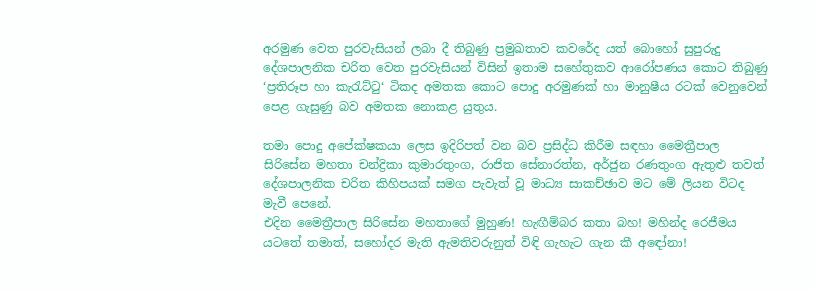අරමුණ වෙත පුරවැසියන් ලබා දී තිබුණු ප්‍රමුඛතාව කවරේද යත් බොහෝ සුපුරුදු දේශපාලනික චරිත වෙත පුරවැසියන් විසින් ඉතාම සහේතුකව ආරෝපණය කොට තිබුණු ‘ප්‍රතිරූප හා කැරැට්ටු‘ ටිකද අමතක කොට පොදු අරමුණක් හා මානුෂීය රටක් වෙනුවෙන් පෙළ ගැසුණු බව අමතක නොකළ යුතුය.

තමා පොදු අපේක්ෂකයා ලෙස ඉදිරිපත් වන බව ප්‍රසිද්ධ කිරීම සඳහා මෛත්‍රීපාල සිරිසේන මහතා චන්ද්‍රිකා කුමාරතුංග, රාජිත සේනාරත්න, අර්ජුන රණතුංග ඇතුළු තවත් දේශපාලනික චරිත කිහිපයක් සමග පැවැත් වූ මාධ්‍ය සාකච්ඡාව මට මේ ලියන විටද මැවී පෙනේ.
එදින මෛත්‍රීපාල සිරිසේන මහතාගේ මුහුණ! හැඟීම්බර කතා බහ! මහින්ද රෙජීමය යටතේ තමාත්, සහෝදර මැති ඇමතිවරුනුත් විඳි ගැහැට ගැන කී අඳෝනා!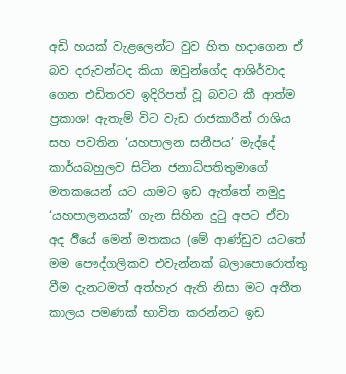අඩි හයක් වැළලෙන්ට වුව හිත හදාගෙන ඒ බව දරුවන්ටද කියා ඔවුන්ගේද ආශිර්වාද ගෙන එඩිතරව ඉදිරිපත් වූ බවට කී ආත්ම ප්‍රකාශ! ඇතැම් විට වැඩ රාජකාරීන් රාශිය සහ පවතින ‘යහපාලන සනීපය’ මැද්දේ කාර්යබහුලව සිටින ජනාධිපතිතුමාගේ මතකයෙන් යට යාමට ඉඩ ඇත්තේ නමුදු ‘යහපාලනයක්’ ගැන සිහින දුටු අපට ඒවා අද ඊියේ මෙන් මතකය (මේ ආණ්ඩුව යටතේ මම පෞද්ගලිකව එවැන්නක් බලාපොරොත්තු වීම දැනටමත් අත්හැර ඇති නිසා මට අතීත කාලය පමණක් භාවිත කරන්නට ඉඩ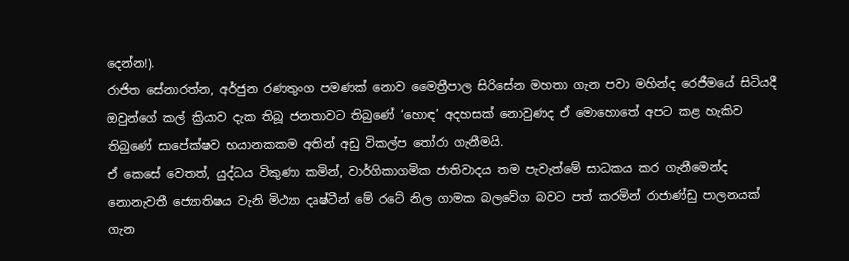දෙන්න!).
රාජිත සේනාරත්න, අර්ජුන රණතුංග පමණක් නොව මෛත්‍රීපාල සිරිසේන මහතා ගැන පවා මහින්ද රෙජීමයේ සිටියදී ඔවුන්ගේ කල් ක්‍රියාව දැක තිබූ ජනතාවට තිබුණේ ‘හොඳ’ අදහසක් නොවුණද ඒ මොහොතේ අපට කළ හැකිව තිබුණේ සාපේක්ෂව භයානකකම අතින් අඩු විකල්ප තෝරා ගැනීමයි.
ඒ කෙසේ වෙතත්, යුද්ධය විකුණා කමින්, වාර්ගිකාගමික ජාතිවාදය තම පැවැත්මේ සාධකය කර ගැනීමෙන්ද නොනැවතී ජ්‍යොතිෂය වැනි මිථ්‍යා දෘෂ්ටීන් මේ රටේ නිල ගාමක බලවේග බවට පත් කරමින් රාජාණ්ඩු පාලනයක් ගැන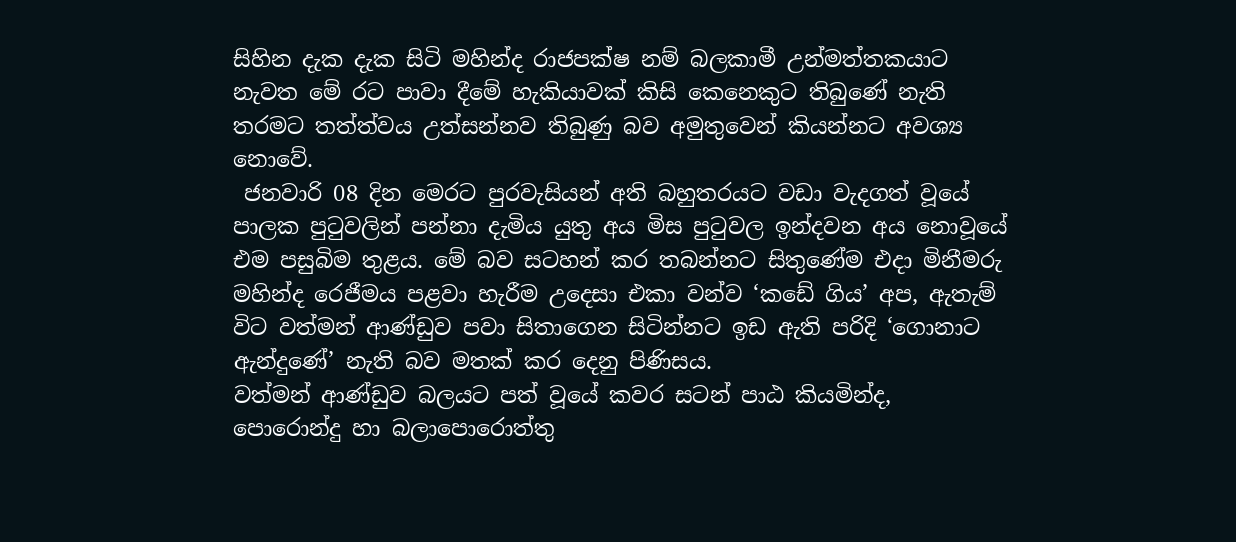සිහින දැක දැක සිටි මහින්ද රාජපක්ෂ නම් බලකාමී උන්මත්තකයාට නැවත මේ රට පාවා දීමේ හැකියාවක් කිසි කෙනෙකුට තිබුණේ නැති තරමට තත්ත්වය උත්සන්නව තිබුණු බව අමුතුවෙන් කියන්නට අවශ්‍ය නොවේ.
 ජනවාරි 08 දින මෙරට පුරවැසියන් අති බහුතරයට වඩා වැදගත් වූයේ පාලක පුටුවලින් පන්නා දැමිය යුතු අය මිස පුටුවල ඉන්දවන අය නොවූයේ එම පසුබිම තුළය. මේ බව සටහන් කර තබන්නට සිතුණේම එදා මිනීමරු මහින්ද රෙජීමය පළවා හැරීම උදෙසා එකා වන්ව ‘කඩේ ගිය’ අප, ඇතැම් විට වත්මන් ආණ්ඩුව පවා සිතාගෙන සිටින්නට ඉඩ ඇති පරිදි ‘ගොනාට ඇන්දුණේ’ නැති බව මතක් කර දෙනු පිණිසය.
වත්මන් ආණ්ඩුව බලයට පත් වූයේ කවර සටන් පාඨ කියමින්ද, පොරොන්දු හා බලාපොරොත්තු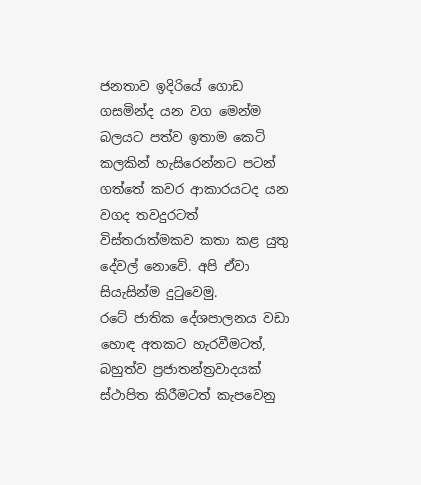ජනතාව ඉදිරියේ ගොඩ ගසමින්ද යන වග මෙන්ම බලයට පත්ව ඉතාම කෙටි කලකින් හැසිරෙන්නට පටන් ගත්තේ කවර ආකාරයටද යන වගද තවදුරටත් විස්තරාත්මකව කතා කළ යුතු දේවල් නොවේ. අපි ඒවා සියැසින්ම දුටුවෙමු.
රටේ ජාතික දේශපාලනය වඩා හොඳ අතකට හැරවීමටත්, බහුත්ව ප්‍රජාතන්ත්‍රවාදයක් ස්ථාපිත කිරීමටත් කැපවෙනු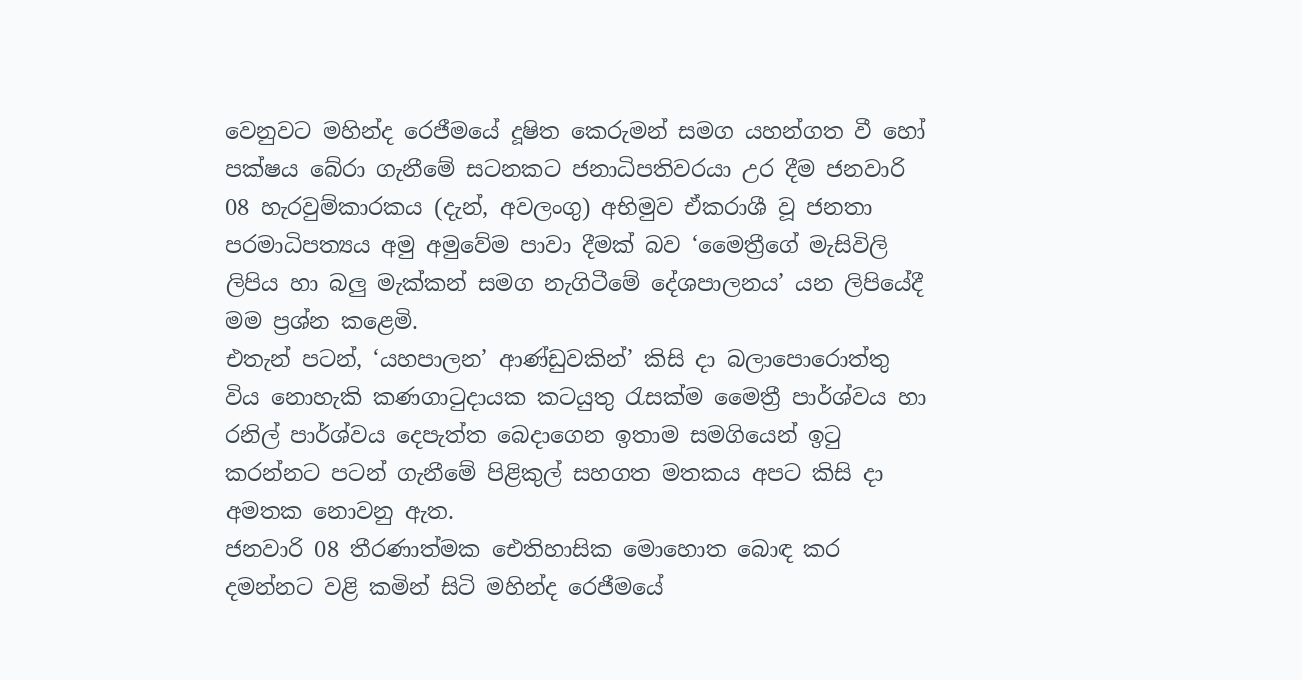වෙනුවට මහින්ද රෙජීමයේ දූෂිත කෙරුමන් සමග යහන්ගත වී හෝ පක්ෂය බේරා ගැනීමේ සටනකට ජනාධිපතිවරයා උර දීම ජනවාරි 08 හැරවුම්කාරකය (දැන්, අවලංගු) අභිමුව ඒකරාශී වූ ජනතා පරමාධිපත්‍යය අමු අමුවේම පාවා දීමක් බව ‘මෛත්‍රීගේ මැසිවිලි ලිපිය හා බලු මැක්කන් සමග නැගිටීමේ දේශපාලනය’ යන ලිපියේදී මම ප්‍රශ්න කළෙමි.
එතැන් පටන්, ‘යහපාලන’ ආණ්ඩුවකින්’ කිසි දා බලාපොරොත්තු විය නොහැකි කණගාටුදායක කටයුතු රැසක්ම මෛත්‍රී පාර්ශ්වය හා රනිල් පාර්ශ්වය දෙපැත්ත බෙදාගෙන ඉතාම සමගියෙන් ඉටු කරන්නට පටන් ගැනීමේ පිළිකුල් සහගත මතකය අපට කිසි දා අමතක නොවනු ඇත.
ජනවාරි 08 තීරණාත්මක ඓතිහාසික මොහොත බොඳ කර දමන්නට වළි කමින් සිටි මහින්ද රෙජීමයේ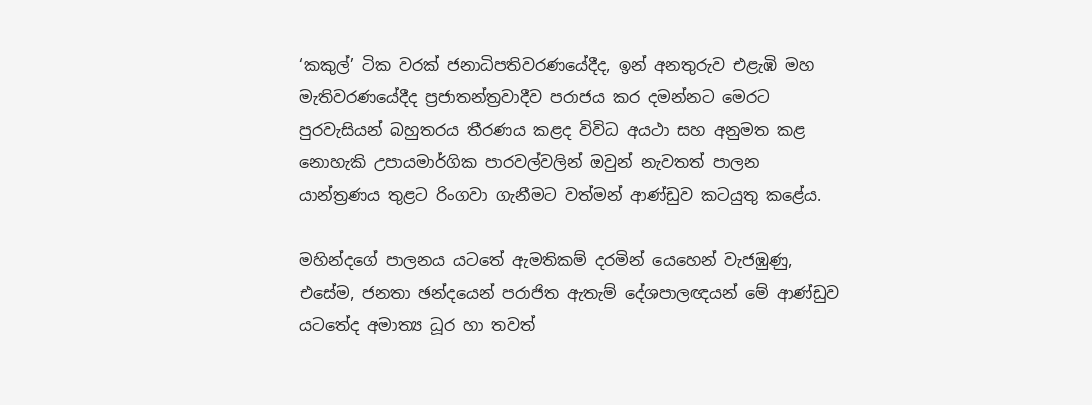‘කකුල්’ ටික වරක් ජනාධිපතිවරණයේදීද, ඉන් අනතුරුව එළැඹි මහ මැතිවරණයේදීද ප්‍රජාතන්ත්‍රවාදීව පරාජය කර දමන්නට මෙරට පුරවැසියන් බහුතරය තීරණය කළද විවිධ අයථා සහ අනුමත කළ නොහැකි උපායමාර්ගික පාරවල්වලින් ඔවුන් නැවතත් පාලන යාන්ත්‍රණය තුළට රිංගවා ගැනීමට වත්මන් ආණ්ඩුව කටයුතු කළේය.

මහින්දගේ පාලනය යටතේ ඇමතිකම් දරමින් යෙහෙන් වැජඹුණු, එසේම, ජනතා ඡන්දයෙන් පරාජිත ඇතැම් දේශපාලඥයන් මේ ආණ්ඩුව යටතේද අමාත්‍ය ධූර හා තවත්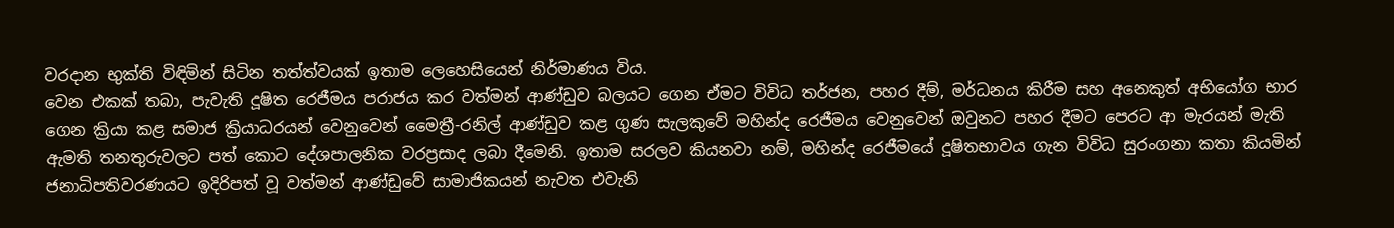වරදාන භුක්ති විඳිමින් සිටින තත්ත්වයක් ඉතාම ලෙහෙසියෙන් නිර්මාණය විය.
වෙන එකක් තබා, පැවැති දූෂිත රෙජීමය පරාජය කර වත්මන් ආණ්ඩුව බලයට ගෙන ඒමට විවිධ තර්ජන, පහර දීම්, මර්ධනය කිරීම සහ අනෙකුත් අභියෝග භාර ගෙන ක්‍රියා කළ සමාජ ක්‍රියාධරයන් වෙනුවෙන් මෛත්‍රී-රනිල් ආණ්ඩුව කළ ගුණ සැලකුවේ මහින්ද රෙජීමය වෙනුවෙන් ඔවුනට පහර දීමට පෙරට ආ මැරයන් මැති ඇමති තනතුරුවලට පත් කොට දේශපාලනික වරප්‍රසාද ලබා දීමෙනි. ඉතාම සරලව කියනවා නම්, මහින්ද රෙජීමයේ දූෂිතභාවය ගැන විවිධ සුරංගනා කතා කියමින් ජනාධිපතිවරණයට ඉදිරිපත් වූ වත්මන් ආණ්ඩුවේ සාමාජිකයන් නැවත එවැනි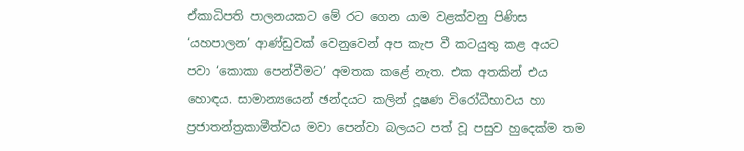ඒකාධිපති පාලනයකට මේ රට ගෙන යාම වළක්වනු පිණිස ‘යහපාලන’ ආණ්ඩුවක් වෙනුවෙන් අප කැප වී කටයුතු කළ අයට පවා ‘කොකා පෙන්වීමට’ අමතක කළේ නැත. එක අතකින් එය හොඳය. සාමාන්‍යයෙන් ඡන්දයට කලින් දූෂණ විරෝධීභාවය හා ප්‍රජාතන්ත්‍රකාමීත්වය මවා පෙන්වා බලයට පත් වූ පසුව හුදෙක්ම තම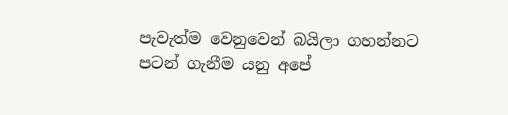පැවැත්ම වෙනුවෙන් බයිලා ගහන්නට පටන් ගැනීම යනු අපේ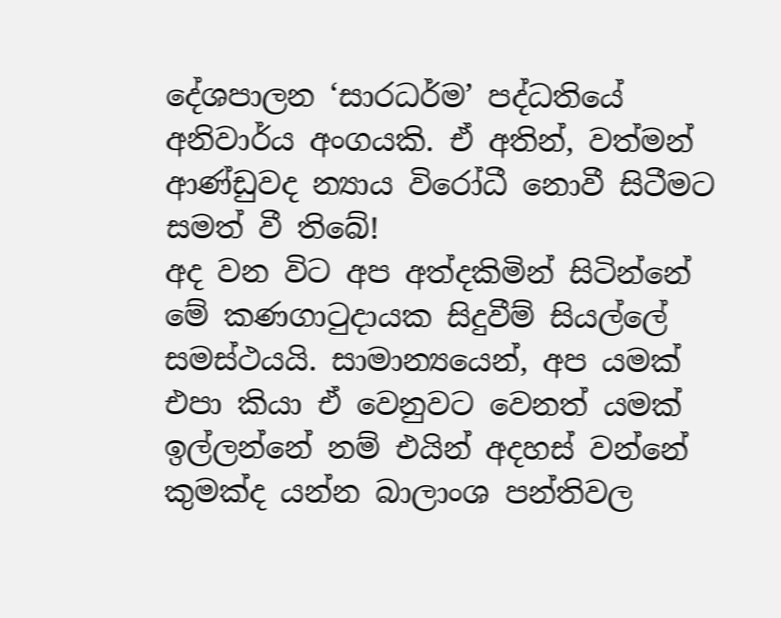දේශපාලන ‘සාරධර්ම’ පද්ධතියේ අනිවාර්ය අංගයකි. ඒ අතින්, වත්මන් ආණ්ඩුවද න්‍යාය විරෝධී නොවී සිටීමට සමත් වී තිබේ!
අද වන විට අප අත්දකිමින් සිටින්නේ මේ කණගාටුදායක සිදුවීම් සියල්ලේ සමස්ථයයි. සාමාන්‍යයෙන්, අප යමක් එපා කියා ඒ වෙනුවට වෙනත් යමක් ඉල්ලන්නේ නම් එයින් අදහස් වන්නේ කුමක්ද යන්න බාලාංශ පන්තිවල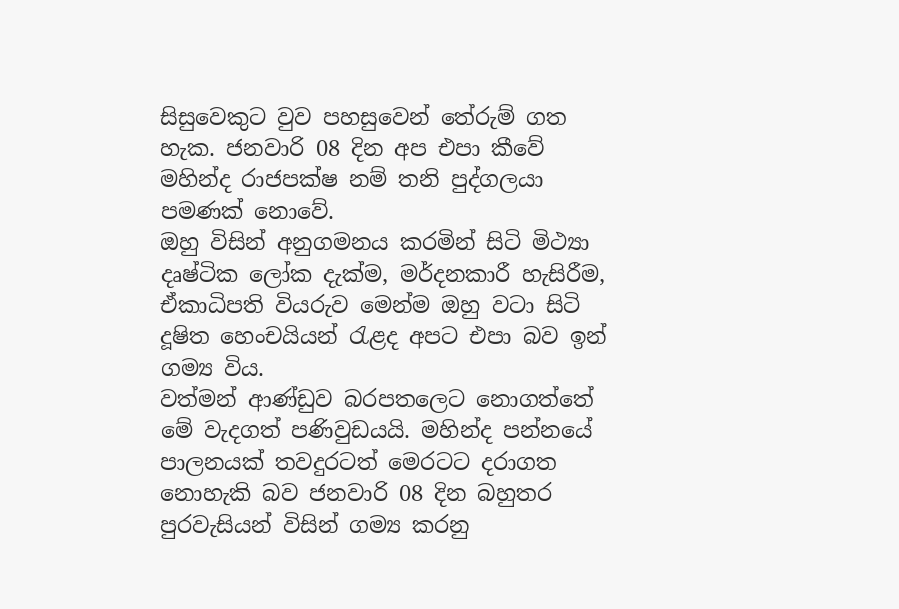සිසුවෙකුට වුව පහසුවෙන් තේරුම් ගත හැක. ජනවාරි 08 දින අප එපා කීවේ මහින්ද රාජපක්ෂ නම් තනි පුද්ගලයා පමණක් නොවේ.
ඔහු විසින් අනුගමනය කරමින් සිටි මිථ්‍යා දෘෂ්ටික ලෝක දැක්ම, මර්දනකාරී හැසිරීම, ඒකාධිපති වියරුව මෙන්ම ඔහු වටා සිටි දූෂිත හෙංචයියන් රැළද අපට එපා බව ඉන් ගම්‍ය විය.
වත්මන් ආණ්ඩුව බරපතලෙට නොගත්තේ මේ වැදගත් පණිවුඩයයි. මහින්ද පන්නයේ පාලනයක් තවදුරටත් මෙරටට දරාගත නොහැකි බව ජනවාරි 08 දින බහුතර පුරවැසියන් විසින් ගම්‍ය කරනු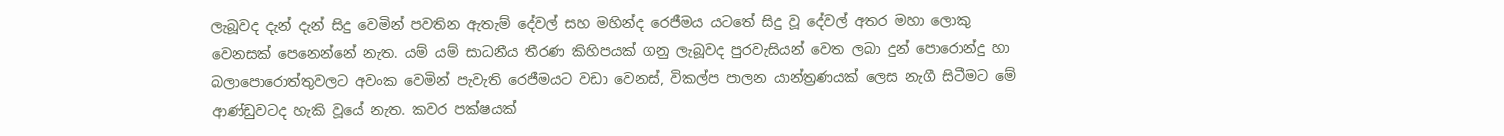ලැබූවද දැන් දැන් සිදු වෙමින් පවතින ඇතැම් දේවල් සහ මහින්ද රෙජීමය යටතේ සිදු වූ දේවල් අතර මහා ලොකු වෙනසක් පෙනෙන්නේ නැත. යම් යම් සාධනීය තීරණ කිහිපයක් ගනු ලැබූවද පුරවැසියන් වෙත ලබා දුන් පොරොන්දු හා බලාපොරොත්තුවලට අවංක වෙමින් පැවැති රෙජීමයට වඩා වෙනස්, විකල්ප පාලන යාන්ත්‍රණයක් ලෙස නැගී සිටීමට මේ ආණ්ඩුවටද හැකි වූයේ නැත. කවර පක්ෂයක්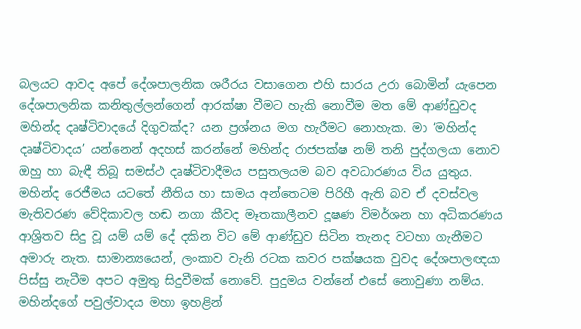බලයට ආවද අපේ දේශපාලනික ශරීරය වසාගෙන එහි සාරය උරා බොමින් යැපෙන දේශපාලනික කනිතුල්ලන්ගෙන් ආරක්ෂා වීමට හැකි නොවීම මත මේ ආණ්ඩුවද මහින්ද දෘෂ්ටිවාදයේ දිගුවක්ද? යන ප්‍රශ්නය මග හැරීමට නොහැක. මා ‘මහින්ද දෘෂ්ටිවාදය’ යන්නෙන් අදහස් කරන්නේ මහින්ද රාජපක්ෂ නම් තනි පුද්ගලයා නොව ඔහු හා බැඳී තිබූ සමස්ථ දෘෂ්ටිවාදීමය පසුතලයම බව අවධාරණය විය යුතුය.
මහින්ද රෙජීමය යටතේ නීතිය හා සාමය අන්තෙටම පිරිහී ඇති බව ඒ දවස්වල මැතිවරණ වේදිකාවල හඬ නගා කීවද මෑතකාලීනව දූෂණ විමර්ශන හා අධිකරණය ආශ්‍රිතව සිදු වූ යම් යම් දේ දකින විට මේ ආණ්ඩුව සිටින තැනද වටහා ගැනීමට අමාරු නැත. සාමාන්‍යයෙන්, ලංකාව වැනි රටක කවර පක්ෂයක වුවද දේශපාලඥයා පිස්සු නැටීම අපට අමුතු සිදුවීමක් නොවේ. පුදුමය වන්නේ එසේ නොවුණා නම්ය. මහින්දගේ පවුල්වාදය මහා ඉහළින්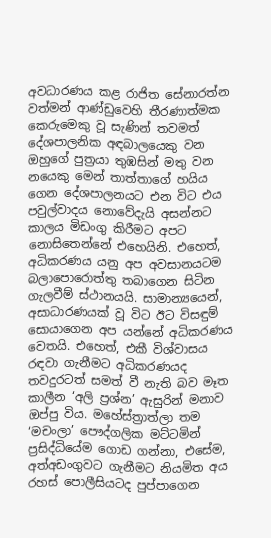අවධාරණය කළ රාජිත සේනාරත්න වත්මන් ආණ්ඩුවෙහි තීරණාත්මක කෙරුමෙකු වූ සැණින් තවමත් දේශපාලනික අඳබාලයෙකු වන ඔහුගේ පුත්‍රයා තුඹසින් මතු වන නයෙකු මෙන් තාත්තාගේ හයිය ගෙන දේශපාලනයට එන විට එය පවුල්වාදය නොවේදැයි අසන්නට කාලය මිඩංගු කිරීමට අපට නොසිතෙන්නේ එහෙයිනි. එහෙත්, අධිකරණය යනු අප අවසානයටම බලාපොරොත්තු තබාගෙන සිටින ගැලවීම් ස්ථානයයි. සාමාන්‍යයෙන්, අසාධාරණයක් වූ විට ඊට විසඳුම් සොයාගෙන අප යන්නේ අධිකරණය වෙතයි. එහෙත්, එකී විශ්වාසය රඳවා ගැනීමට අධිකරණයද තවදුරටත් සමත් වී නැති බව මෑත කාලීන ‘අලි ප්‍රශ්න’ ඇසුරින් මනාව ඔප්පු විය. මහේස්ත්‍රාත්ලා තම ‘මචංලා’ පෞද්ගලික මට්ටමින් ප්‍රසිද්ධියේම ගොඩ ගන්නා, එසේම, අත්අඩංගුවට ගැනීමට නියමිත අය රහස් පොලීසියටද පුප්පාගෙන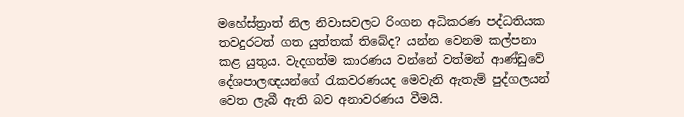මහේස්ත්‍රාත් නිල නිවාසවලට රිංගන අධිකරණ පද්ධතියක තවදුරටත් ගත යුත්තක් තිබේද? යන්න වෙනම කල්පනා කළ යුතුය. වැදගත්ම කාරණය වන්නේ වත්මන් ආණ්ඩුවේ දේශපාලඥයන්ගේ රැකවරණයද මෙවැනි ඇතැම් පුද්ගලයන් වෙත ලැබී ඇති බව අනාවරණය වීමයි.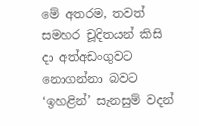මේ අතරම, තවත් සමහර චූදිතයන් කිසි දා අත්අඩංගුවට නොගන්නා බවට ‘ඉහළින්’ සැනසුම් වදන්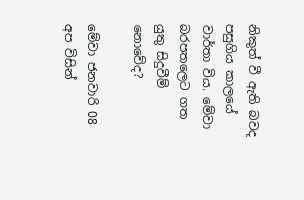නිකුත් වී ඇති බවද පසුගිය කාලයේ වාර්තා විය. මේවා බරපතලෙට ගත යුතු සිදුවීම් නොවේද?

මේවා ජනවාරි 08 අප විසින්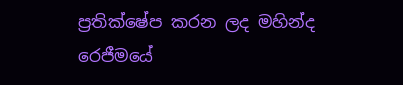ප්‍රතික්ෂේප කරන ලද මහින්ද රෙජීමයේ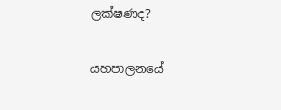ලක්ෂණද?

යහපාලනයේ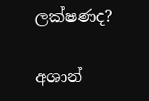ලක්ෂණද?

අශාන්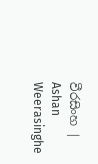වීරසිංහ | Ashan Weerasinghe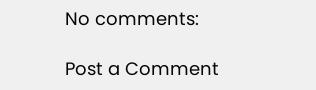No comments:

Post a Comment